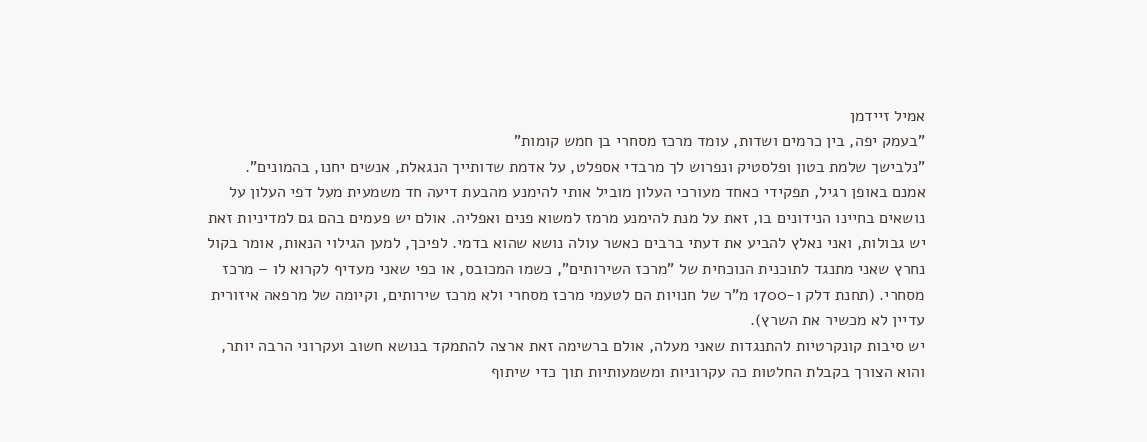אמיל זיידמן
"בעמק יפה, בין כרמים ושדות, עומד מרכז מסחרי בן חמש קומות"
"נלבישך שלמת בטון ופלסטיק ונפרוש לך מרבדי אספלט, על אדמת שדותייך הנגאלת, אנשים יחנו, בהמונים".
אמנם באופן רגיל, תפקידי כאחד מעורכי העלון מוביל אותי להימנע מהבעת דיעה חד משמעית מעל דפי העלון על נושאים בחיינו הנידונים בו, זאת על מנת להימנע מרמז למשוא פנים ואפליה. אולם יש פעמים בהם גם למדיניות זאת יש גבולות, ואני נאלץ להביע את דעתי ברבים כאשר עולה נושא שהוא בדמי. לפיכך, למען הגילוי הנאות, אומר בקול נחרץ שאני מתנגד לתוכנית הנוכחית של "מרכז השירותים", כשמו המכובס, או כפי שאני מעדיף לקרוא לו – מרכז מסחרי. (תחנת דלק ו-1700 מ"ר של חנויות הם לטעמי מרכז מסחרי ולא מרכז שירותים, וקיומה של מרפאה איזורית עדיין לא מכשיר את השרץ).
יש סיבות קונקרטיות להתנגדות שאני מעלה, אולם ברשימה זאת ארצה להתמקד בנושא חשוב ועקרוני הרבה יותר, והוא הצורך בקבלת החלטות כה עקרוניות ומשמעותיות תוך כדי שיתוף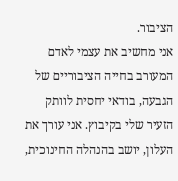הציבור.
אני מחשיב את עצמי לאדם המעורב בחייה הציבוריים של הגבעה, בודאי יחסית לוותק הזעיר שלי בקיבוץ. אני עורך את העלון, יושב בהנהלה החינוכית,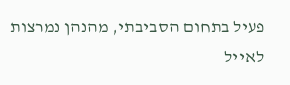פעיל בתחום הסביבתי, מהנהן נמרצות לאייל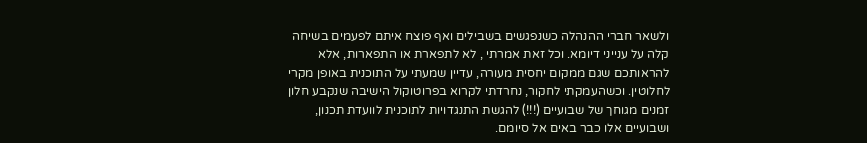ולשאר חברי ההנהלה כשנפגשים בשבילים ואף פוצח איתם לפעמים בשיחה קלה על ענייני דיומא. וכל זאת אמרתי , לא לתפארת או התפארות, אלא להראותכם שגם ממקום יחסית מעורה, עדיין שמעתי על התוכנית באופן מקרי לחלוטין. וכשהעמקתי לחקור, נחרדתי לקרוא בפרוטוקול הישיבה שנקבע חלון זמנים מגוחך של שבועיים (!!!) להגשת התנגדויות לתוכנית לוועדת תכנון, ושבועיים אלו כבר באים אל סיומם.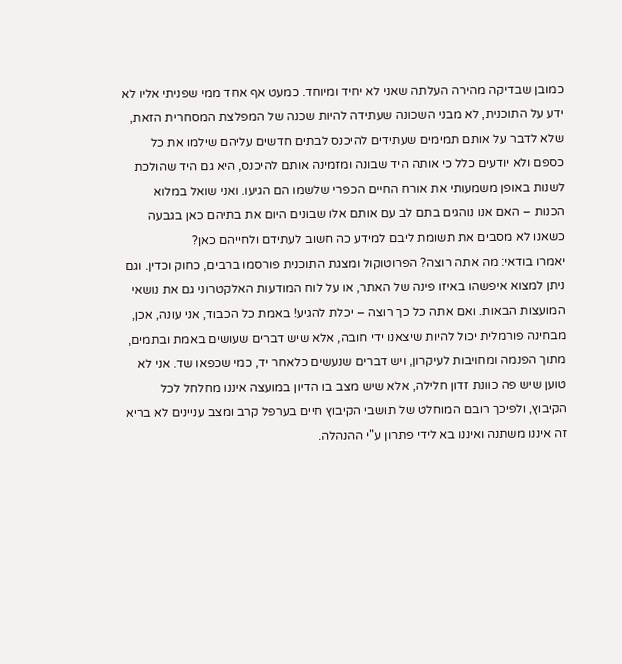כמובן שבדיקה מהירה העלתה שאני לא יחיד ומיוחד. כמעט אף אחד ממי שפניתי אליו לא ידע על התוכנית, לא מבני השכונה שעתידה להיות שכנה של המפלצת המסחרית הזאת, שלא לדבר על אותם תמימים שעתידים להיכנס לבתים חדשים עליהם שילמו את כל כספם ולא יודעים כלל כי אותה היד שבונה ומזמינה אותם להיכנס, היא גם היד שהולכת לשנות באופן משמעותי את אורח החיים הכפרי שלשמו הם הגיעו. ואני שואל במלוא הכנות – האם אנו נוהגים בתם לב עם אותם אלו שבונים היום את בתיהם כאן בגבעה כשאנו לא מסבים את תשומת ליבם למידע כה חשוב לעתידם ולחייהם כאן?
יאמרו בודאי: מה אתה רוצה? הפרוטוקול ומצגת התוכנית פורסמו ברבים, כחוק וכדין. וגם ניתן למצוא איפשהו באיזו פינה של האתר, או על לוח המודעות האלקטרוני גם את נושאי המועצות הבאות. ואם אתה כל כך רוצה – יכלת להגיע! באמת כל הכבוד, אני עונה, אכן, מבחינה פורמלית יכול להיות שיצאנו ידי חובה, אלא שיש דברים שעושים באמת ובתמים, מתוך הפנמה ומחויבות לעיקרון, ויש דברים שנעשים כלאחר יד, כמי שכפאו שד. אני לא טוען שיש פה כוונת זדון חלילה, אלא שיש מצב בו הדיון במועצה איננו מחלחל לכל הקיבוץ, ולפיכך רובם המוחלט של תושבי הקיבוץ חיים בערפל קרב ומצב עניינים לא בריא זה איננו משתנה ואיננו בא לידי פתרון ע"י ההנהלה.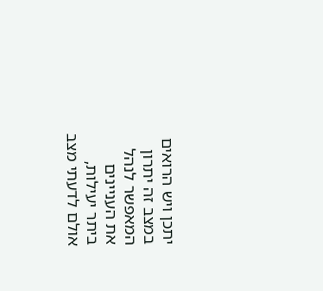יתכן ויש הרואים במצב זה יתרון המאפשר לנהל את העניינים ביתר יעילות, אולם לדעתי מצב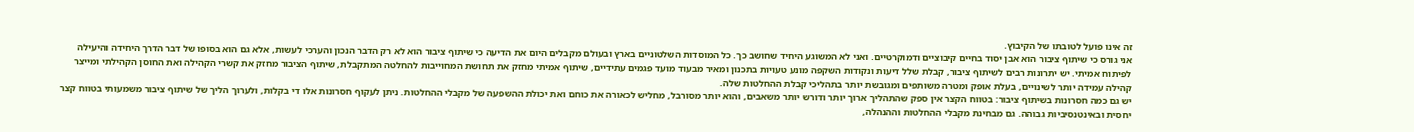זה אינו פועל לטובתו של הקיבוץ.
אני גורס כי שיתוף ציבור הוא אבן יסוד בחיים קיבוציים ודמוקרטיים. ואני לא המשוגע היחיד שחושב כך. כל המוסדות השלטוניים בארץ ובעולם מקבלים היום את הדיעה כי שיתוף ציבור הוא לא רק הדבר הנכון והערכי לעשות, אלא גם הוא בסופו של דבר הדרך היחידה והיעילה לפיתוח אמיתי. יש יתרונות רבים לשיתוף ציבור, קבלת שלל דיעות ונקודות השקפה מונע טעויות בתכנון ומאיר מבעוד מועד פגמים עתידיים, שיתוף אמיתי מחזק את תחושת המחוייבות להחלטה המתקבלת, שיתוף הציבור מחזק את קשרי הקהילה ואת החוסן הקהילתי ומייצר קהילה עמידה יותר לשינויים, בעלת אופק ומטרה משותפים ומגובשת יותר בתהליכי קבלת ההחלטות שלה.
יש גם כמה חסרונות בשיתוף ציבור: בטווח הקצר אין ספק שהתהליך ארוך יותר ודורש יותר משאבים, והוא יותר מסורבל, מחליש לכאורה את כוחם ואת יכולת ההשפעה של מקבלי ההחלטות. ניתן לעקוף חסרונות אלו די בקלות, ולערוך הליך של שיתוף ציבור משמעותי בטווח קצר יחסית ובאינטנסיביות גבוהה. גם מבחינת מקבלי ההחלטות וההנהלה,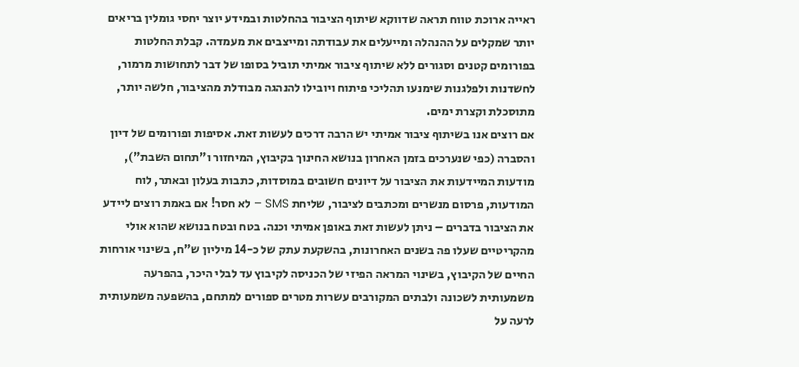ראייה ארוכת טווח תראה שדווקא שיתוף הציבור בהחלטות ובמידע יוצר יחסי גומלין בריאים יותר שמקלים על ההנהלה ומייעלים את עבודתה ומייצבים את מעמדה. קבלת החלטות בפורומים קטנים וסגורים ללא שיתוף ציבור אמיתי תוביל בסופו של דבר לתחושות מרמור, לחשדנות ולפלגנות שימנעו תהליכי פיתוח ויובילו להנהגה מבודלת מהציבור, חלשה יותר, מתוסכלת וקצרת ימים.
אם רוצים אנו בשיתוף ציבור אמיתי יש הרבה דרכים לעשות זאת. אסיפות ופורומים של דיון והסברה (כפי שנערכים בזמן האחרון בנושא החינוך בקיבוץ, המיחזור ו"תחום השבת"), מודעות המיידעות את הציבור על דיונים חשובים במוסדות, כתבות בעלון ובאתר, לוח המודעות, פרסום מנשרים ומכתבים לציבור, שליחת SMS – לא חסר! אם באמת רוצים ליידע את הציבור בדברים – ניתן לעשות זאת באופן אמיתי וכנה. בטח ובטח בנושא שהוא אולי מהקריטיים שעלו פה בשנים האחרונות, בהשקעת עתק של כ-14 מיליון ש"ח, בשינוי אורחות החיים של הקיבוץ, בשינוי המראה הפיזי של הכניסה לקיבוץ עד לבלי היכר, בהפרעה משמעותית לשכונה ולבתים המקורבים עשרות מטרים ספורים למתחם, בהשפעה משמעותית לרעה על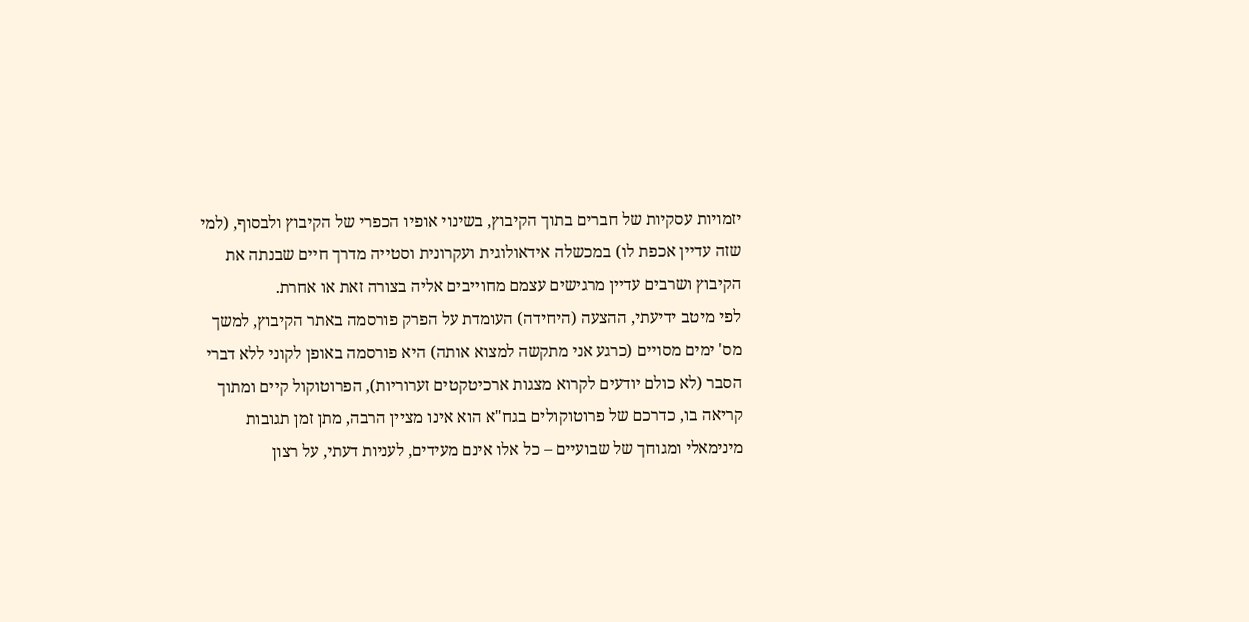יזמויות עסקיות של חברים בתוך הקיבוץ, בשינוי אופיו הכפרי של הקיבוץ ולבסוף, (למי שזה עדיין אכפת לו) במכשלה אידאולוגית ועקרונית וסטייה מדרך חיים שבנתה את הקיבוץ ושרבים עדיין מרגישים עצמם מחוייבים אליה בצורה זאת או אחרת.
לפי מיטב ידיעתי, ההצעה (היחידה) העומדת על הפרק פורסמה באתר הקיבוץ, למשך מס' ימים מסויים (כרגע אני מתקשה למצוא אותה) היא פורסמה באופן לקוני ללא דברי הסבר (לא כולם יודעים לקרוא מצגות ארכיטקטים זערוריות), הפרוטוקול קיים ומתוך קריאה בו, כדרכם של פרוטוקולים בגח"א הוא אינו מציין הרבה, מתן זמן תגובות מינימאלי ומגוחך של שבועיים – כל אלו אינם מעידים, לעניות דעתי, על רצון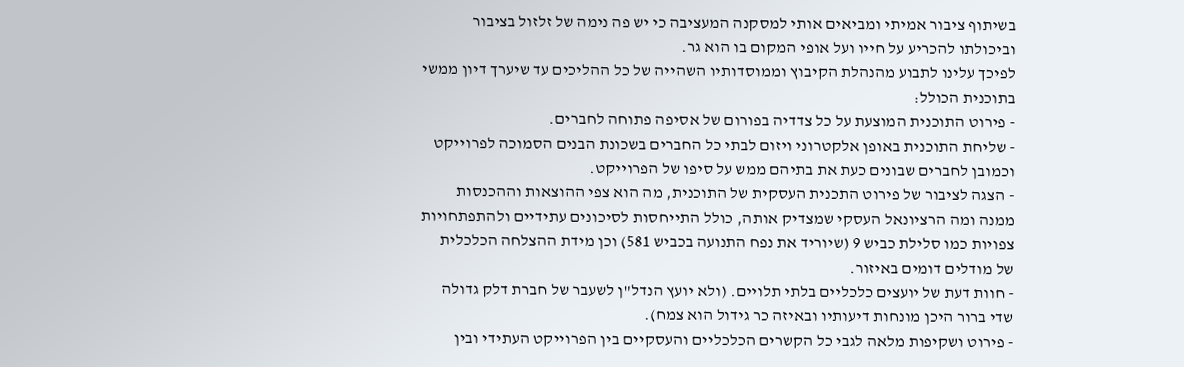בשיתוף ציבור אמיתי ומביאים אותי למסקנה המעציבה כי יש פה נימה של זלזול בציבור וביכולתו להכריע על חייו ועל אופי המקום בו הוא גר.
לפיכך עלינו לתבוע מהנהלת הקיבוץ וממוסדותיו השהייה של כל ההליכים עד שיערך דיון ממשי בתוכנית הכולל:
- פירוט התוכנית המוצעת על כל צדדיה בפורום של אסיפה פתוחה לחברים.
- שליחת התוכנית באופן אלקטרוני ויזום לבתי כל החברים בשכונת הבנים הסמוכה לפרוייקט וכמובן לחברים שבונים כעת את בתיהם ממש על סיפו של הפרוייקט.
- הצגה לציבור של פירוט התכנית העסקית של התוכנית, מה הוא צפי ההוצאות וההכנסות ממנה ומה הרציונאל העסקי שמצדיק אותה, כולל התייחסות לסיכונים עתידיים ולהתפתחויות צפויות כמו סלילת כביש 9 (שיוריד את נפח התנועה בכביש 581) וכן מידת ההצלחה הכלכלית של מודלים דומים באיזור.
- חוות דעת של יועצים כלכליים בלתי תלויים. (ולא יועץ הנדל"ן לשעבר של חברת דלק גדולה שדי ברור היכן מונחות דיעותיו ובאיזה כר גידול הוא צמח).
- פירוט ושקיפות מלאה לגבי כל הקשרים הכלכליים והעסקיים בין הפרוייקט העתידי ובין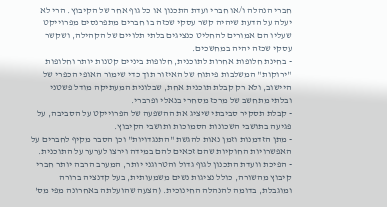חברי הנהלה ו/או חברי ועדת התכנון או כל גוף אחר של הקיבוץ. הרי לא יעלה על הדעת שיהיה קשר עסקי שכזה בו חברים מתפרנסים מפרוייקט שעליו הם אמורים להחליט כנציגים בלתי תלויים של הקהילה, ושקשר עסקי שכזה יהיה במחשכים.
- בחינת חלופות אחרות לתוכנית, חלופות ביניים קטנות יותר וחלופות "ירוקות" המשלבות פיתוח של האיזור תוך כדי שימור האופי הכפרי של היישוב, ולא רק קבלת תוכנית אחת, שבלונית המעתיקה מודל פשטני ובלתי מתחשב של מרכז מסחרי בנאלי ופרברי.
- קבלת תסקיר סביבתי שיציג את ההשפעה של הפרוייקט על הסביבה, על פגיעה בתושבי השכונות הסמוכות ותושבי הקיבוץ.
- מתן הזדמנות וזמן נאות להגשת "התנגדויות" וכן הסבר מקיף לחברים על האפשרויות החוקיות שהם זכאים להם במידה וירצו לערער על התוכנית.
- הפיכת וועדת התכנון לגוף גדול והטרוגני יותר, המערב הרבה יותר חברי קיבוץ מהשורה, כולל נציגות נשים משמעותית, בעל קדנציה ברורה ומוגבלת, בדומה להנהלה החינוכית. (הצעה שהועלתה באחרונה מפי מס'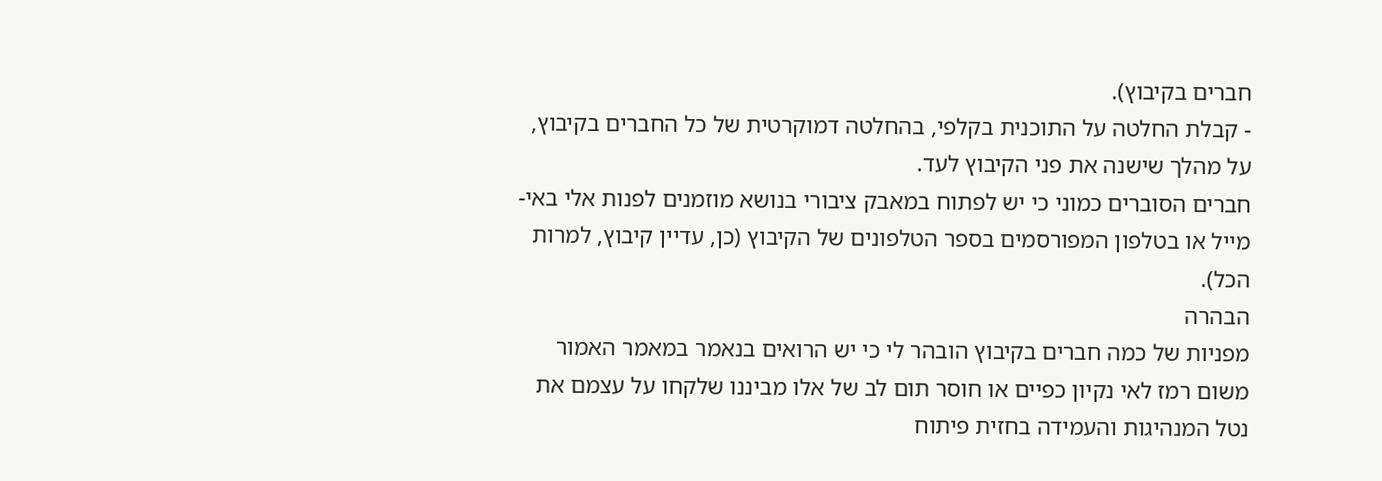חברים בקיבוץ).
- קבלת החלטה על התוכנית בקלפי, בהחלטה דמוקרטית של כל החברים בקיבוץ, על מהלך שישנה את פני הקיבוץ לעד.
חברים הסוברים כמוני כי יש לפתוח במאבק ציבורי בנושא מוזמנים לפנות אלי באי-מייל או בטלפון המפורסמים בספר הטלפונים של הקיבוץ (כן, עדיין קיבוץ, למרות הכל).
הבהרה
מפניות של כמה חברים בקיבוץ הובהר לי כי יש הרואים בנאמר במאמר האמור משום רמז לאי נקיון כפיים או חוסר תום לב של אלו מביננו שלקחו על עצמם את נטל המנהיגות והעמידה בחזית פיתוח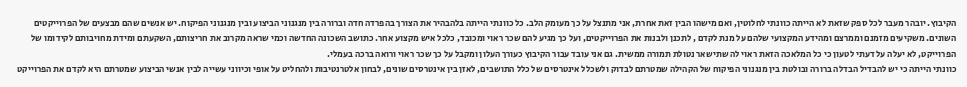הקיבוץ. יובהר מעבר לכל ספק שזאת לא הייתה כוונתי לחלוטין, ואם מישהו הבין זאת אחרת, אני מתנצל על כך מעומק הלב. כל כוונתי הייתה בלהבהיר את הצורך בהפרדה חדה וברורה בין מנגנוני הביצוע ובין מנגנוני הפיקוח. יש אנשים שהם מבצעים של הפרוייקטים השונים. משקיעים מזמנם וממרצם ומהידע המקצועי שלהם על מנת לקדם , לתכנן ולבנות את הפרוייקטים, ועל כך מגיע להם שכר ראוי ומכובד, כלכל איש מקצוע אחר. כתושב השכונה החדשה וכמי שראה מקרוב את חריצותם, השקעתם ומידת מחויבותם לקידומו של הפרוייקט, לא יעלה על דעתי לטעון כי כל המלאכה הזאת ראוי לה שתישאר נטולת תמורה ממשית. גם אני עובד עבור הקיבוץ כעורך העלון ומקבל על כך שכר ראוי ורואה ברכה בעמלי.
כוונתי הייתה כי יש להבדיל הבדלה ברורה ובולטת בין מנגנוני הפיקוח של הקהילה שמטרתם לבדוק ולשכלל אינטרסים של כלל התושבים, לאזן בין אינטרסים שונים, לבחון אלטרנטיבות ולהחליט על אופי וכיווני עשייה לבין אנשי הביצוע שמטרתם היא לקדם את הפרוייקט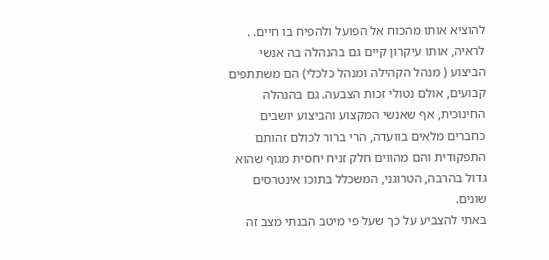להוציא אותו מהכוח אל הפועל ולהפיח בו חיים. . לראיה, אותו עיקרון קיים גם בהנהלה בה אנשי הביצוע ( מנהל הקהילה ומנהל כלכלי) הם משתתפים קבועים, אולם נטולי זכות הצבעה. גם בהנהלה החינוכית, אף שאנשי המקצוע והביצוע יושבים כחברים מלאים בוועדה, הרי ברור לכולם זהותם התפקודית והם מהווים חלק זניח יחסית מגוף שהוא גדול בהרבה, הטרוגני, המשכלל בתוכו אינטרסים שונים.
באתי להצביע על כך שעל פי מיטב הבנתי מצב זה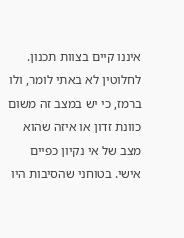איננו קיים בצוות תכנון. לחלוטין לא באתי לומר, ולו ברמז, כי יש במצב זה משום כוונת זדון או איזה שהוא מצב של אי נקיון כפיים אישי. בטוחני שהסיבות היו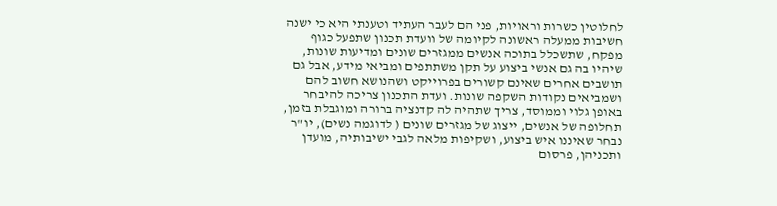לחלוטין כשרות וראויות, פני הם לעבר העתיד וטענתי היא כי ישנה חשיבות ממעלה ראשונה לקיומה של וועדת תכנון שתפעל כגוף מפקח, שתשכלל בתוכה אנשים ממגזרים שונים ומדיעות שונות, שיהיו בה גם אנשי ביצוע על תקן משתתפים ומביאי מידע, אבל גם תושבים אחרים שאינם קשורים בפרוייקט ושהנושא חשוב להם ושמביאים נקודות השקפה שונות. ועדת התכנון צריכה להיבחר באופן גלוי וממוסד, צריך שתהיה לה קדנציה ברורה ומוגבלת בזמן, תחלופה של אנשים, ייצוג של מגזרים שונים ( לדוגמה נשים), יו"ר נבחר שאיננו איש ביצוע, ושקיפות מלאה לגבי ישיבותיה, מועדן ותכניהן, פרסום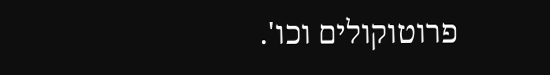פרוטוקולים וכו'.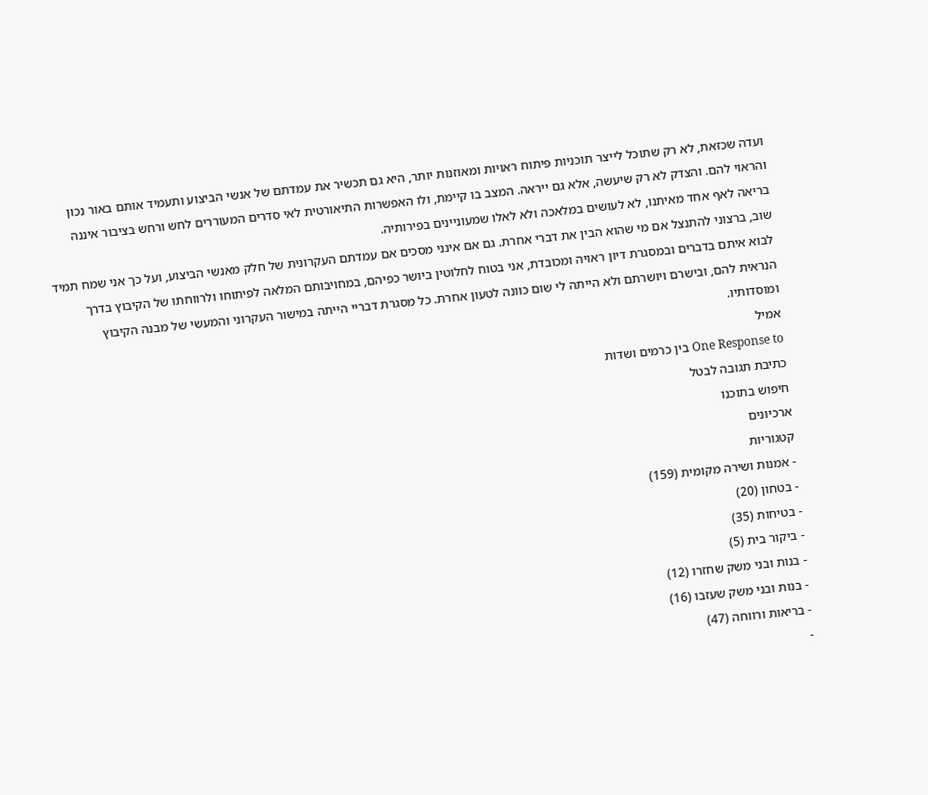ועדה שכזאת, לא רק שתוכל לייצר תוכניות פיתוח ראויות ומאוזנות יותר, היא גם תכשיר את עמדתם של אנשי הביצוע ותעמיד אותם באור נכון והראוי להם. והצדק לא רק שיעשה, אלא גם ייראה. המצב בו קיימת, ולו האפשרות התיאורטית לאי סדרים המעוררים לחש ורחש בציבור איננה בריאה לאף אחד מאיתנו, לא לעושים במלאכה ולא לאלו שמעוניינים בפירותיה.
שוב, ברצוני להתנצל אם מי שהוא הבין את דברי אחרת. גם אם אינני מסכים אם עמדתם העקרונית של חלק מאנשי הביצוע, ועל כך אני שמח תמיד לבוא איתם בדברים ובמסגרת דיון ראויה ומכובדת, אני בטוח לחלוטין ביושר כפיהם, במחויבותם המלאה לפיתוחו ולרווחתו של הקיבוץ בדרך הנראית להם, ובישרם ויושרתם ולא הייתה לי שום כוונה לטעון אחרת. כל מסגרת דבריי הייתה במישור העקרוני והמעשי של מבנה הקיבוץ ומוסדותיו.
אמיל
One Response to בין כרמים ושדות
כתיבת תגובה לבטל
חיפוש בתוכנו
ארכיונים
קטגוריות
- אמנות ושירה מקומית (159)
- בטחון (20)
- בטיחות (35)
- ביקור בית (5)
- בנות ובני משק שחזרו (12)
- בנות ובני משק שעזבו (16)
- בריאות ורווחה (47)
-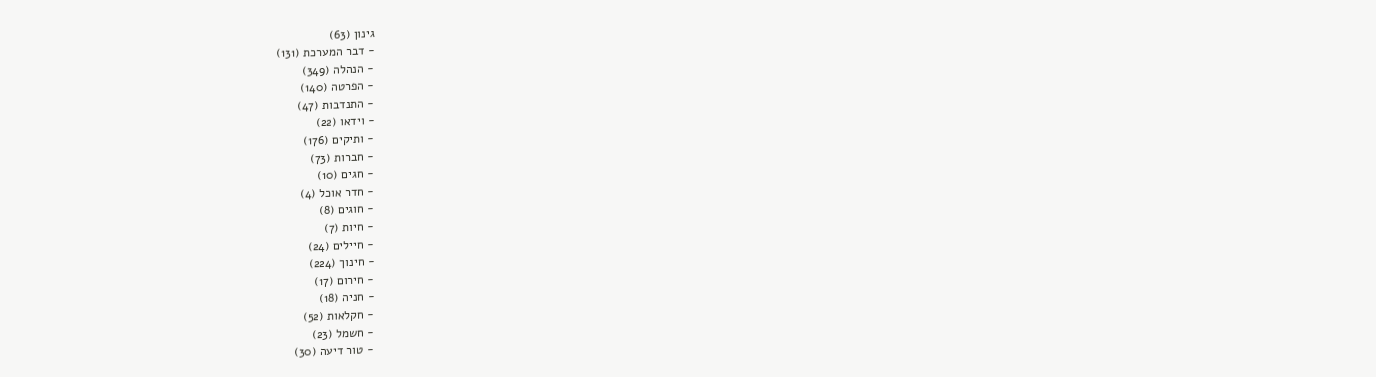גינון (63)
- דבר המערכת (131)
- הנהלה (349)
- הפרטה (140)
- התנדבות (47)
- וידאו (22)
- ותיקים (176)
- חברות (73)
- חגים (10)
- חדר אוכל (4)
- חוגים (8)
- חיות (7)
- חיילים (24)
- חינוך (224)
- חירום (17)
- חניה (18)
- חקלאות (52)
- חשמל (23)
- טור דיעה (30)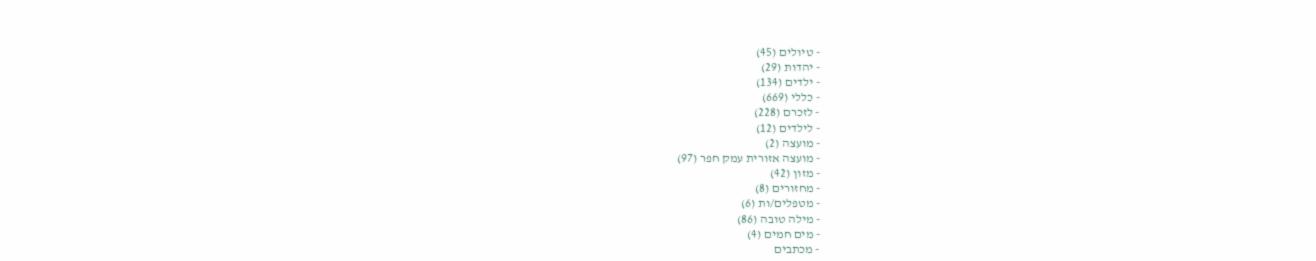- טיולים (45)
- יהדות (29)
- ילדים (134)
- כללי (669)
- לזכרם (228)
- לילדים (12)
- מועצה (2)
- מועצה אזורית עמק חפר (97)
- מזון (42)
- מחזורים (8)
- מטפלים/ות (6)
- מילה טובה (86)
- מים חמים (4)
- מכתבים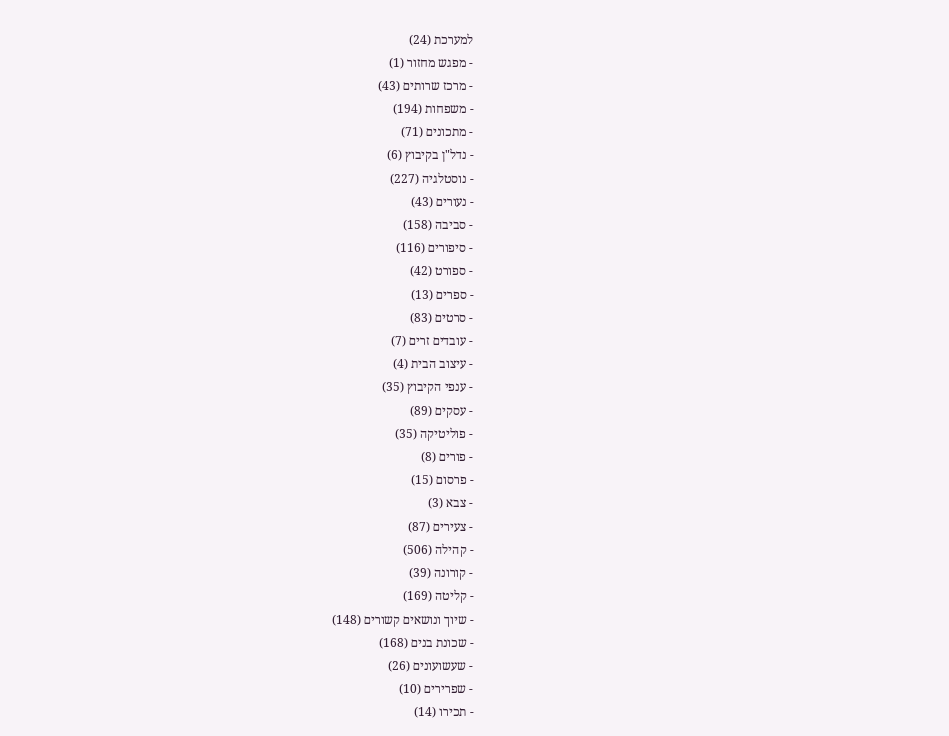למערכת (24)
- מפגש מחזור (1)
- מרכז שרותים (43)
- משפחות (194)
- מתכונים (71)
- נדל"ן בקיבוץ (6)
- נוסטלגיה (227)
- נעורים (43)
- סביבה (158)
- סיפורים (116)
- ספורט (42)
- ספרים (13)
- סרטים (83)
- עובדים זרים (7)
- עיצוב הבית (4)
- ענפי הקיבוץ (35)
- עסקים (89)
- פוליטיקה (35)
- פורים (8)
- פרסום (15)
- צבא (3)
- צעירים (87)
- קהילה (506)
- קורונה (39)
- קליטה (169)
- שיוך ונושאים קשורים (148)
- שכונת בנים (168)
- שעשועונים (26)
- שפרירים (10)
- תכירו (14)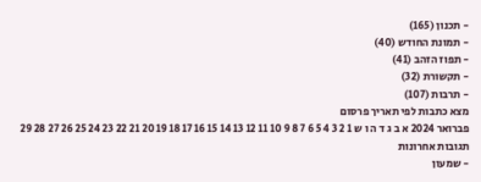- תכנון (165)
- תמונת החודש (40)
- תפוז הזהב (41)
- תקשורת (32)
- תרבות (107)
מצא כתבות לפי תאריך פרסום
פברואר 2024 א ב ג ד ה ו ש 1 2 3 4 5 6 7 8 9 10 11 12 13 14 15 16 17 18 19 20 21 22 23 24 25 26 27 28 29
תגובות אחרונות
- שמעון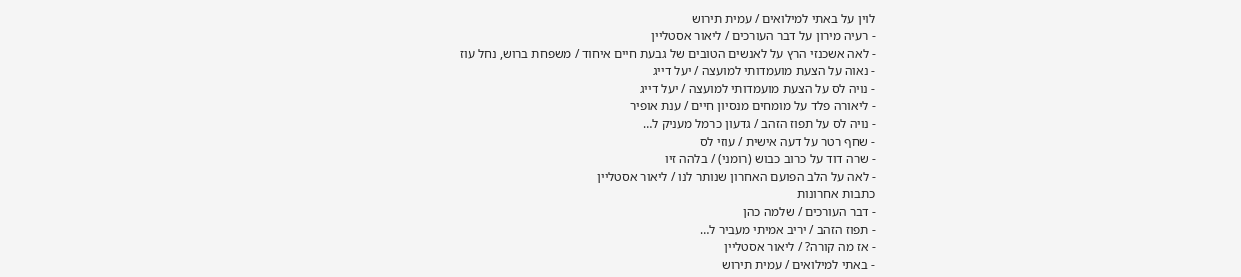לוין על באתי למילואים / עמית תירוש
- רעיה מירון על דבר העורכים / ליאור אסטליין
- לאה אשכנזי הרץ על לאנשים הטובים של גבעת חיים איחוד / משפחת ברוש, נחל עוז
- נאוה על הצעת מועמדותי למועצה / יעל דייג
- נויה לס על הצעת מועמדותי למועצה / יעל דייג
- ליאורה פלד על מומחים מנסיון חיים / ענת אופיר
- נויה לס על תפוז הזהב / גדעון כרמל מעניק ל…
- שחף רטר על דעה אישית / עוזי לס
- שרה דוד על כרוב כבוש (רומני) / בלהה זיו
- לאה על הלב הפועם האחרון שנותר לנו / ליאור אסטליין
כתבות אחרונות
- דבר העורכים / שלמה כהן
- תפוז הזהב / יריב אמיתי מעביר ל…
- אז מה קורה? / ליאור אסטליין
- באתי למילואים / עמית תירוש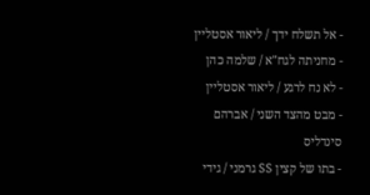- אל תשלח ידך / ליאור אסטליין
- מחניתה לגח"א / שלמה כהן
- לא נח לרגע / ליאור אסטליין
- מבט מהצד השני / אברהם סינדליס
- בתו של קצין SS גרמני / גידי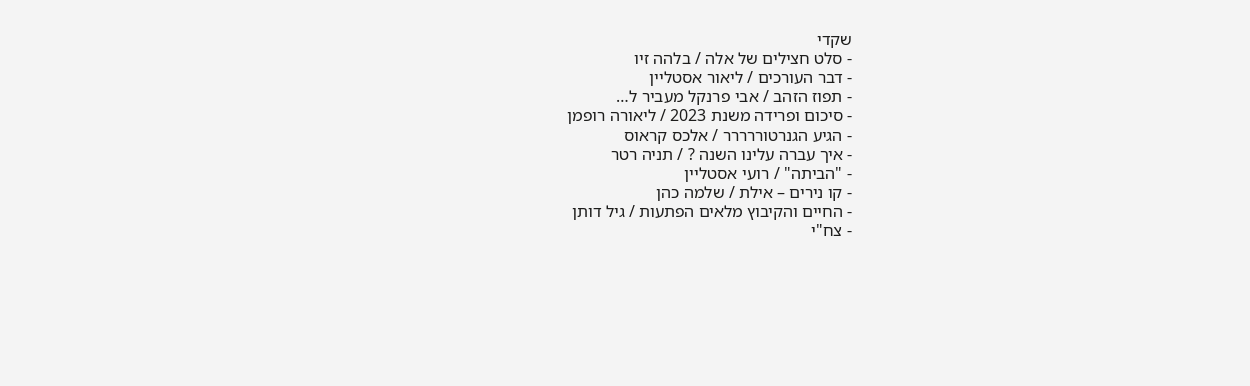שקדי
- סלט חצילים של אלה / בלהה זיו
- דבר העורכים / ליאור אסטליין
- תפוז הזהב / אבי פרנקל מעביר ל…
- סיכום ופרידה משנת 2023 / ליאורה רופמן
- הגיע הגנרטוררררר / אלכס קראוס
- איך עברה עלינו השנה ? / תניה רטר
- "הביתה" / רועי אסטליין
- קו נירים – אילת / שלמה כהן
- החיים והקיבוץ מלאים הפתעות / גיל דותן
- צח"י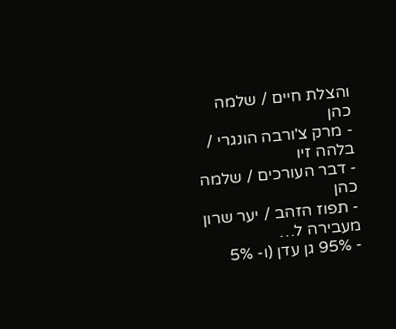והצלת חיים / שלמה כהן
- מרק צ'ורבה הונגרי / בלהה זיו
- דבר העורכים / שלמה כהן
- תפוז הזהב / יער שרון מעבירה ל…
- 95% גן עדן (ו- 5%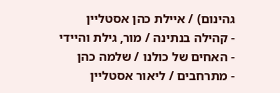גהינום) / איילת כהן אסטליין
- קהילה בנתינה / מור, גילת והיידי
- האחים של כולנו / שלמה כהן
- מתרחבים / ליאור אסטליין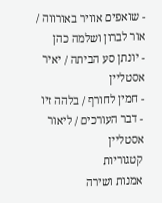- שואפים אוויר באורווה / אור לברון ושלמה כהן
- יונתן סע הביתה / יאיר אסטליין
- חמין לחורף / בלהה זיו
- דבר העורכים / ליאור אסטליין
קטגוריות
אמנות ושירה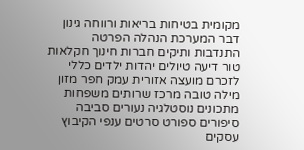מקומית בטיחות בריאות ורווחה גינון דבר המערכת הנהלה הפרטה התנדבות ותיקים חברות חינוך חקלאות טור דיעה טיולים יהדות ילדים כללי לזכרם מועצה אזורית עמק חפר מזון מילה טובה מרכז שרותים משפחות מתכונים נוסטלגיה נעורים סביבה סיפורים ספורט סרטים ענפי הקיבוץ עסקים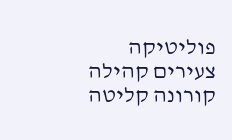פוליטיקה צעירים קהילה קורונה קליטה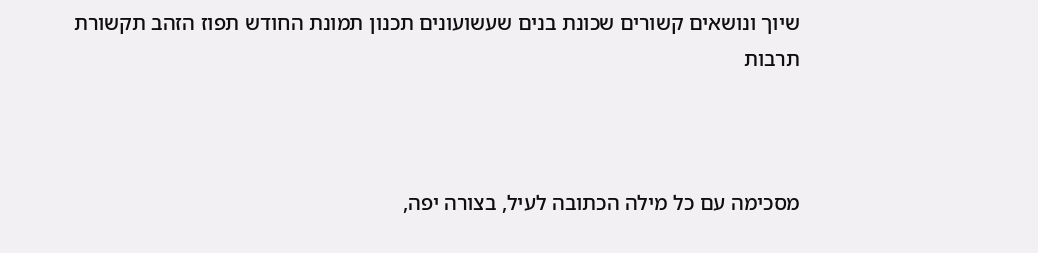שיוך ונושאים קשורים שכונת בנים שעשועונים תכנון תמונת החודש תפוז הזהב תקשורת תרבות



מסכימה עם כל מילה הכתובה לעיל, בצורה יפה,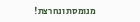מנומסת ונחרצת!